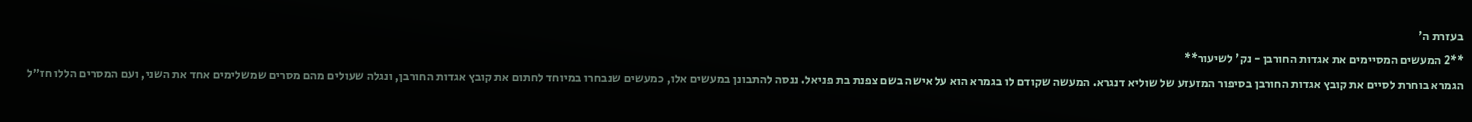בעזרת ה'
**2 המעשים המסיימים את אגדות החורבן - נק' לשיעור**
הגמרא בוחרת לסיים את קובץ אגדות החורבן בסיפור המזעזע של שוליא דנגרא. המעשה שקודם לו בגמרא הוא על אישה בשם צפנת בת פניאל. ננסה להתבונן במעשים אלו, כמעשים שנבחרו במיוחד לחתום את קובץ אגדות החורבן, ונגלה שעולים מהם מסרים שמשלימים אחד את השני, ועם המסרים הללו חז״ל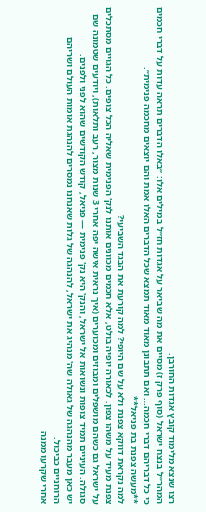רצו שנצא מלימוד קובץ אגדות החורבן.
המהר״ל בנצח ישראל (סוף פרק ז) מסיים את מה שביאר על אגדות חז״ל במילים אלו: ״באלו הדברים תראה עדות על דברי חכמים כי כל דבריהם דברי חכמה… ואם תתבונן מאוד מאוד תמצא שכל הדברים האלו אמת והם יוצאים מחכמה פנימית״.
**מעשה צפנת בת פניאל**
למה נקראת דווקא צפנת ולא על שם היופי? למה קורעת את הבגד השביעי?
צפנת מעיד על משהו צפון. לכאורה יופיה בולט, אלא חכמים מכוונים אותנו לנק' הפנימית שאליה הכל צופים. כל הגויים מסתכלים על ישראל גם כשהם מושפלים ומבוזים ומכוערים (איך נראית אישה יפה אחרי 3 שנות מצור, רעב ותלאות), ויודעים שטמונה שם סגולה. העיניים תמיד צופות ונשואות אל ישראל, והנק' היא נק' פנימית — פניאל, קודש הקודשים שהוא לפני ולפנים.
יש כאן מעבר מהנהגה של גאולה שה' מנהיג את ישראל, להנהגה של גלות שאנחנו נמסרים להנהגת אומות העולם ושריהם הרוחניים כביכול.
אחרי שקרעו ממנה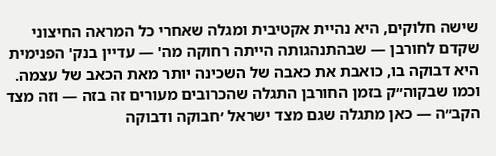שישה חלוקים, היא נהיית אקטיבית ומגלה שאחרי כל המראה החיצוני שקדם לחורבן — שבהתנהגותה הייתה רחוקה מה' — עדיין בנק' הפנימית היא דבוקה בו, כואבת את כאבה של השכינה יותר מאת הכאב של עצמה. וכמו שבקוה״ק בזמן החורבן התגלה שהכרובים מעורים זה בזה — וזה מצד הקב״ה — כאן מתגלה שגם מצד ישראל ׳חבוקה ודבוקה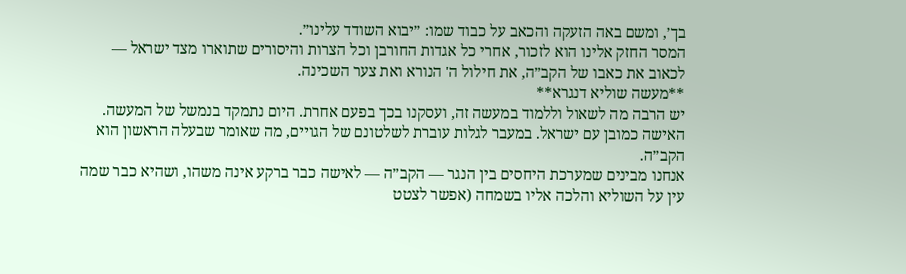בך׳, ומשם באה הזעקה והכאב על כבוד שמו: ״יבוא השודד עלינו״.
המסר החזק אלינו הוא לזכור, אחרי כל אגדות החורבן וכל הצרות והיסורים שתוארו מצד ישראל — לכאוב את כאבו של הקב״ה, את חילול ה' הנורא ואת צער השכינה.
**מעשה שוליא דנגרא**
יש הרבה מה לשאול וללמוד במעשה זה, ועסקנו בכך בפעם אחרת. היום נתמקד בנמשל של המעשה.
האישה כמובן עם ישראל. במעבר לגלות עוברת לשלטונם של הגויים, מה שאומר שבעלה הראשון הוא הקב״ה.
אנחנו מבינים שמערכת היחסים בין הנגר — הקב״ה — לאישה כבר ברקע אינה משהו, ושהיא כבר שמה עין על השוליא והלכה אליו בשמחה (אפשר לצטט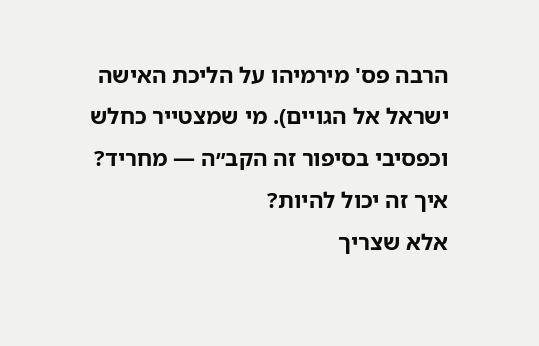הרבה פס' מירמיהו על הליכת האישה ישראל אל הגויים). מי שמצטייר כחלש וכפסיבי בסיפור זה הקב״ה — מחריד? איך זה יכול להיות?
אלא שצריך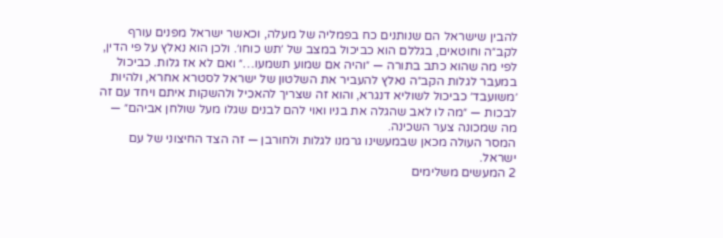להבין שישראל הם שנותנים כח בפמליה של מעלה, וכאשר ישראל מפנים עורף לקב״ה וחוטאים, בגללם הוא כביכול במצב של ׳תש כוחו׳. ולכן הוא נאלץ על פי הדין, לפי מה שהוא כתב בתורה — ״והיה אם שמוע תשמעו…״ ואם לא אז גלות. כביכול במעבר לגלות הקב״ה נאלץ להעביר את השלטון של ישראל לסטרא אחרא, ולהיות ׳משועבד׳ כביכול לשוליא דנגרא, והוא זה שצריך להאכיל ולהשקות איתם ויחד עם זה לבכות — ״מה לו לאב שהגלה את בניו ואוי להם לבנים שגלו מעל שולחן אביהם״ — מה שמכונה צער השכינה.
המסר העולה מכאן שבמעשינו גרמנו לגלות ולחורבן — זה הצד החיצוני של עם ישראל.
2 המעשים משלימים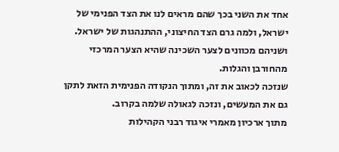אחד את השני בכך שהם מראים לנו את הצד הפנימי של ישראל, ולמה גרם הצד החיצוני, ההתנהגות של ישראל. ושניהם מכוונים לצער השכינה שהיא הצער המרכזי מהחורבן והגלות.
שנזכה לכאוב את זה, ומתוך הנקודה הפנימית הזאת לתקן גם את המעשים, ונזכה לגאולה שלמה בקרוב.
מתוך ארכיון מאמרי איגוד רבני הקהילות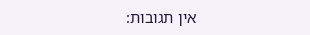אין תגובות: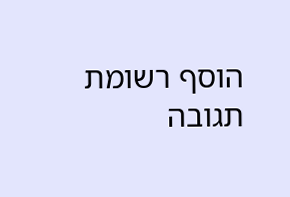הוסף רשומת תגובה